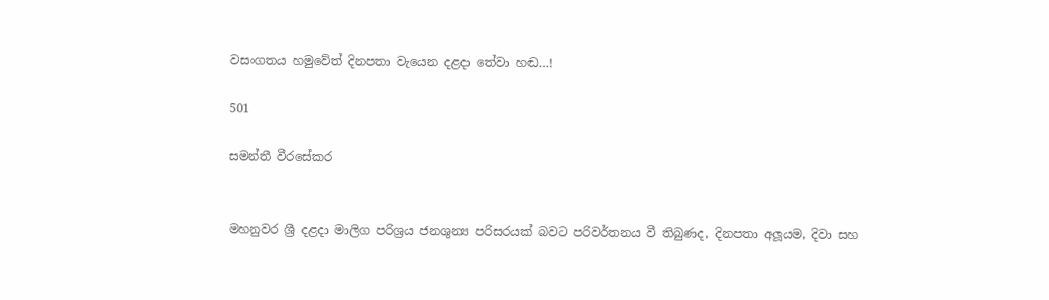වසංගතය හමුවේත් දිනපතා වැයෙන දළදා තේවා හඬ…!

501

සමන්තී වීරසේකර


මහනුවර ශ්‍රී දළදා මාලිග පරිශ්‍රය ජනශුන්‍ය පරිසරයක් බවට පරිවර්තනය වී තිබුණද, දිනපතා අලූයම, දිවා සහ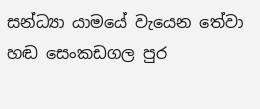සන්ධ්‍යා යාමයේ වැයෙන තේවා හඬ සෙංකඩගල පුර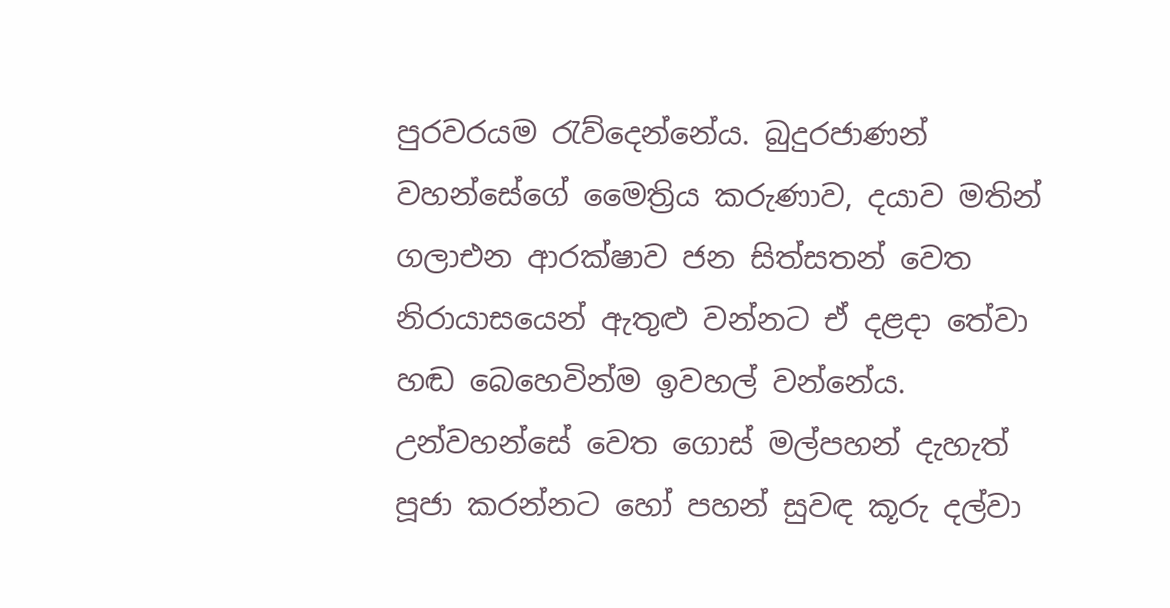පුරවරයම රැව්දෙන්නේය. බුදුරජාණන් වහන්සේගේ මෛත්‍රිය කරුණාව, දයාව මතින් ගලාඑන ආරක්ෂාව ජන සිත්සතන් වෙත නිරායාසයෙන් ඇතුළු වන්නට ඒ දළදා තේවා හඬ බෙහෙවින්ම ඉවහල් වන්නේය. උන්වහන්සේ වෙත ගොස් මල්පහන් දැහැත් පූජා කරන්නට හෝ පහන් සුවඳ කූරු දල්වා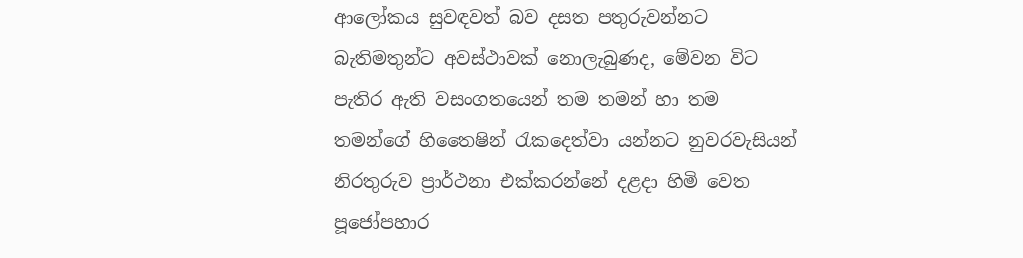ආලෝකය සුවඳවත් බව දසත පතුරුවන්නට බැතිමතුන්ට අවස්ථාවක් නොලැබුණද, මේවන විට පැතිර ඇති වසංගතයෙන් තම තමන් හා තම තමන්ගේ හිතෛෂින් රැකදෙත්වා යන්නට නුවරවැසියන් නිරතුරුව ප්‍රාර්ථනා එක්කරන්නේ දළදා හිමි වෙත පූජෝපහාර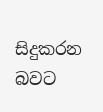සිදුකරන බවට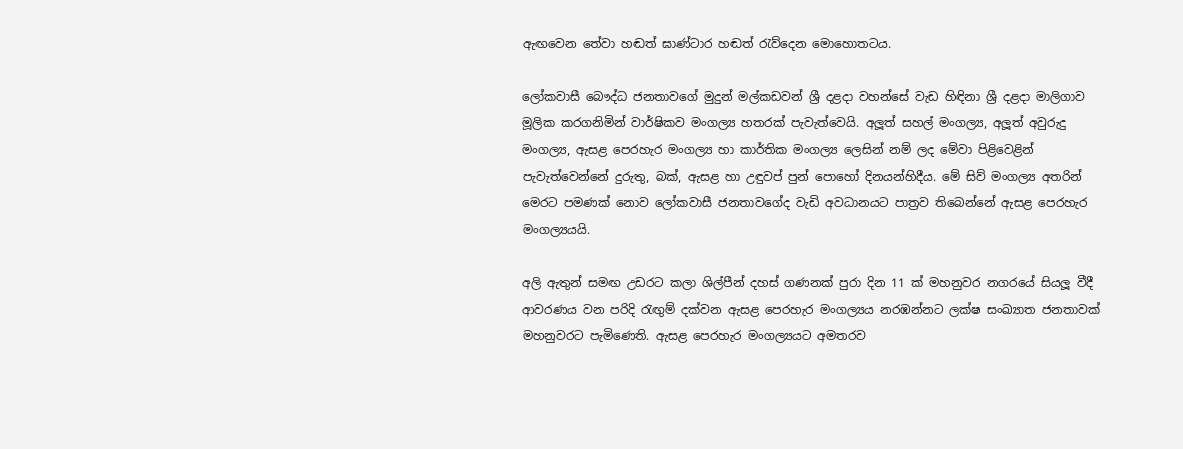ඇඟවෙන තේවා හඬත් ඝාණ්ටාර හඬත් රැව්දෙන මොහොතටය.

ලෝකවාසී බෞද්ධ ජනතාවගේ මුදුන් මල්කඩවන් ශ්‍රී දළදා වහන්සේ වැඩ හිඳිනා ශ්‍රී දළදා මාලිගාව මූලික කරගනිමින් වාර්ෂිකව මංගල්‍ය හතරක් පැවැත්වෙයි. අලූත් සහල් මංගල්‍ය, අලූත් අවුරුදු මංගල්‍ය, ඇසළ පෙරහැර මංගල්‍ය හා කාර්තික මංගල්‍ය ලෙසින් නම් ලද මේවා පිළිවෙළින් පැවැත්වෙන්නේ දුරුතු, බක්, ඇසළ හා උඳුවප් පුන් පොහෝ දිනයන්හිදීය. මේ සිව් මංගල්‍ය අතරින් මෙරට පමණක් නොව ලෝකවාසී ජනතාවගේද වැඩි අවධානයට පාත්‍රව තිබෙන්නේ ඇසළ පෙරහැර මංගල්‍යයයි.

අලි ඇතුන් සමඟ උඩරට කලා ශිල්පීන් දහස් ගණනක් පුරා දින 11 ක් මහනුවර නගරයේ සියලූ වීදී ආවරණය වන පරිදි රැඟුම් දක්වන ඇසළ පෙරහැර මංගල්‍යය නරඹන්නට ලක්ෂ සංඛ්‍යාත ජනතාවක් මහනුවරට පැමිණෙති. ඇසළ පෙරහැර මංගල්‍යයට අමතරව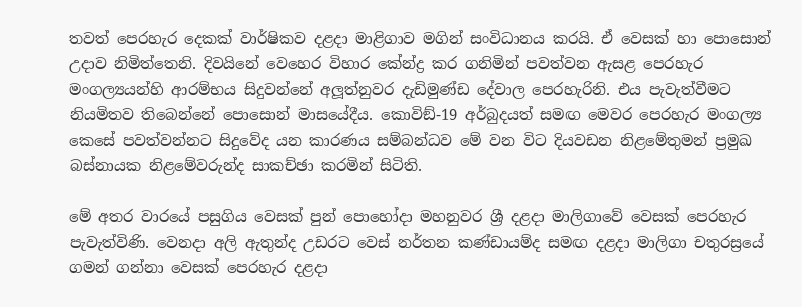තවත් පෙරහැර දෙකක් වාර්ෂිකව දළදා මාළිගාව මගින් සංවිධානය කරයි. ඒ වෙසක් හා පොසොන් උදාව නිමිත්තෙනි. දිවයිනේ වෙහෙර විහාර කේන්ද්‍ර කර ගනිමින් පවත්වන ඇසළ පෙරහැර මංගල්‍යයන්හි ආරම්භය සිදුවන්නේ අලූත්නුවර දැඩිමුණ්ඩ දේවාල පෙරහැරිනි. එය පැවැත්වීමට නියමිතව තිබෙන්නේ පොසොන් මාසයේදීය. කොවිඞ්-19 අර්බුදයත් සමඟ මෙවර පෙරහැර මංගල්‍ය කෙසේ පවත්වන්නට සිදුවේද යන කාරණය සම්බන්ධව මේ වන විට දියවඩන නිළමේතුමන් ප්‍රමුඛ බස්නායක නිළමේවරුන්ද සාකච්ඡා කරමින් සිටිති.

මේ අතර වාරයේ පසුගිය වෙසක් පුන් පොහෝදා මහනුවර ශ්‍රී දළදා මාලිගාවේ වෙසක් පෙරහැර පැවැත්විණි. වෙනදා අලි ඇතුන්ද උඩරට වෙස් නර්තන කණ්ඩායම්ද සමඟ දළදා මාලිගා චතුරස්‍රයේ ගමන් ගන්නා වෙසක් පෙරහැර දළදා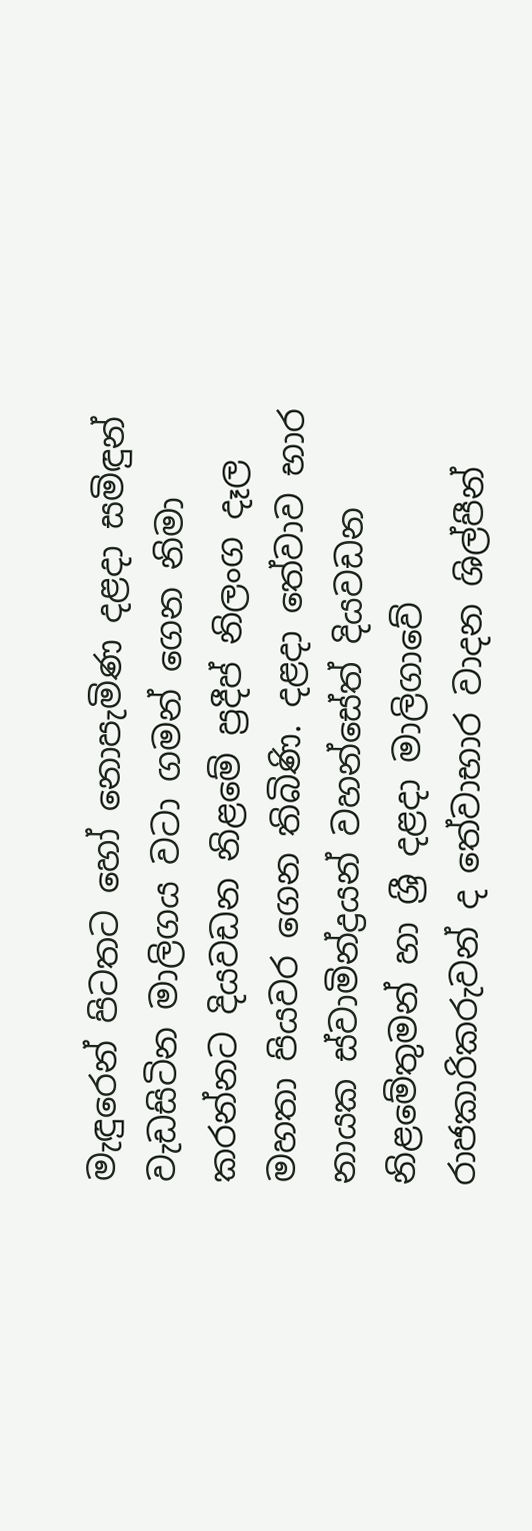මැඳුරෙන් පිටතට හෝ නොපැමිණ දළදා සමිඳුන් වැඩසිටින මාලිගය වටා ගමන් ගෙන නිමා කරන්නට දියවඩන නිළමේ ප්‍රදීප් නිලංග දෑල මහතා පියවර ගෙන තිබිණි. දළදා තේවාව භාර නායක ස්වාමින්ද්‍රයන් වහන්සේත් දියවඩන නිළමේතුමන් හා ශ්‍රී දළදා මාලිගාවේ රාජකාරිකරුවන් ද තේවාභාර වාදන ශිල්පීන්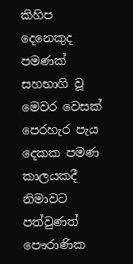කිහිප දෙනෙකුද පමණක් සහභාගි වූ මෙවර වෙසක් පෙරහැර පැය දෙකක පමණ කාලයකදී නිමාවට පත්වුණත් පෞරාණික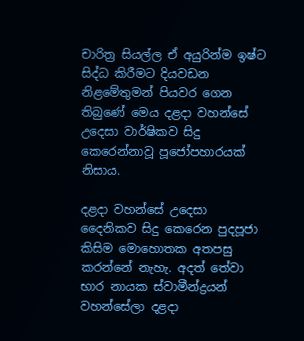චාරිත්‍ර සියල්ල ඒ අයුරින්ම ඉෂ්ට සිද්ධ කිරීමට දියවඩන නිළමේතුමන් පියවර ගෙන තිබුණේ මෙය දළදා වහන්සේ උදෙසා වාර්ෂිකව සිදු කෙරෙන්නාවූ පූජෝපහාරයක් නිසාය.

දළදා වහන්සේ උදෙසා දෛනිකව සිදු කෙරෙන පුදපූජා කිසිම මොහොතක අතපසු කරන්නේ නැහැ. අදත් තේවා භාර නායක ස්වාමීන්ද්‍රයන් වහන්සේලා දළදා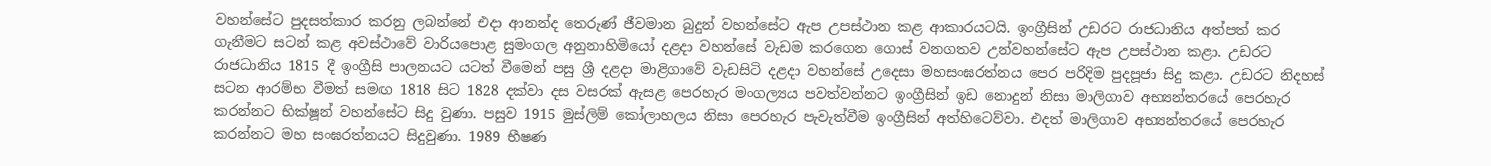වහන්සේට පුදසත්කාර කරනු ලබන්නේ එදා ආනන්ද තෙරුණ් ජීවමාන බුදුන් වහන්සේට ඇප උපස්ථාන කළ ආකාරයටයි. ඉංග්‍රීසින් උඩරට රාජධානිය අත්පත් කර ගැනීමට සටන් කළ අවස්ථාවේ වාරියපොළ සුමංගල අනුනාහිමියෝ දළදා වහන්සේ වැඩම කරගෙන ගොස් වනගතව උන්වහන්සේට ඇප උපස්ථාන කළා. උඩරට රාජධානිය 1815 දී ඉංග්‍රීසි පාලනයට යටත් වීමෙන් පසු ශ්‍රී දළදා මාළිගාවේ වැඩසිටි දළදා වහන්සේ උදෙසා මහසංඝරත්නය පෙර පරිදිම පුදපූජා සිදු කළා. උඩරට නිදහස් සටන ආරම්භ වීමත් සමඟ 1818 සිට 1828 දක්වා දස වසරක් ඇසළ පෙරහැර මංගල්‍යය පවත්වන්නට ඉංග්‍රීසින් ඉඩ නොදුන් නිසා මාලිගාව අභ්‍යන්තරයේ පෙරහැර කරන්නට භික්ෂූන් වහන්සේට සිදු වුණා. පසුව 1915 මුස්ලිම් කෝලාහලය නිසා පෙරහැර පැවැත්වීම ඉංග්‍රීසින් අත්හිටෙව්වා. එදත් මාලිගාව අභ්‍යන්තරයේ පෙරහැර කරන්නට මහ සංඝරත්නයට සිදුවුණා. 1989 භීෂණ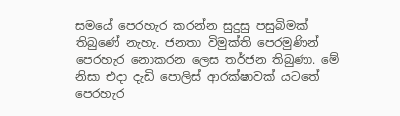සමයේ පෙරහැර කරන්න සුදුසු පසුබිමක් තිබුණේ නැහැ. ජනතා විමුක්ති පෙරමුණින් පෙරහැර නොකරන ලෙස තර්ජන තිබුණා. මේ නිසා එදා දැඩි පොලිස් ආරක්ෂාවක් යටතේ පෙරහැර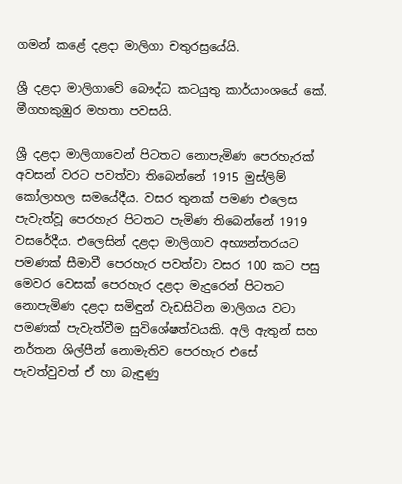ගමන් කළේ දළදා මාලිගා චතුරස්‍රයේයි.

ශ්‍රී දළදා මාලිගාවේ බෞද්ධ කටයුතු කාර්යාංශයේ කේ. මීගහකුඹුර මහතා පවසයි.

ශ්‍රී දළදා මාලිගාවෙන් පිටතට නොපැමිණ පෙරහැරක් අවසන් වරට පවත්වා තිබෙන්නේ 1915 මුස්ලිම් කෝලාහල සමයේදීය. වසර තුනක් පමණ එලෙස පැවැත්වූ පෙරහැර පිටතට පැමිණ තිබෙන්නේ 1919 වසරේදීය. එලෙසින් දළදා මාලිගාව අභ්‍යන්තරයට පමණක් සීමාවී පෙරහැර පවත්වා වසර 100 කට පසු මෙවර වෙසක් පෙරහැර දළදා මැදුරෙන් පිටතට නොපැමිණ දළදා සමිඳුන් වැඩසිටින මාලිගය වටා පමණක් පැවැත්වීම සුවිශේෂත්වයකි. අලි ඇතුන් සහ නර්තන ශිල්පීන් නොමැතිව පෙරහැර එසේ පැවත්වුවත් ඒ හා බැඳුණු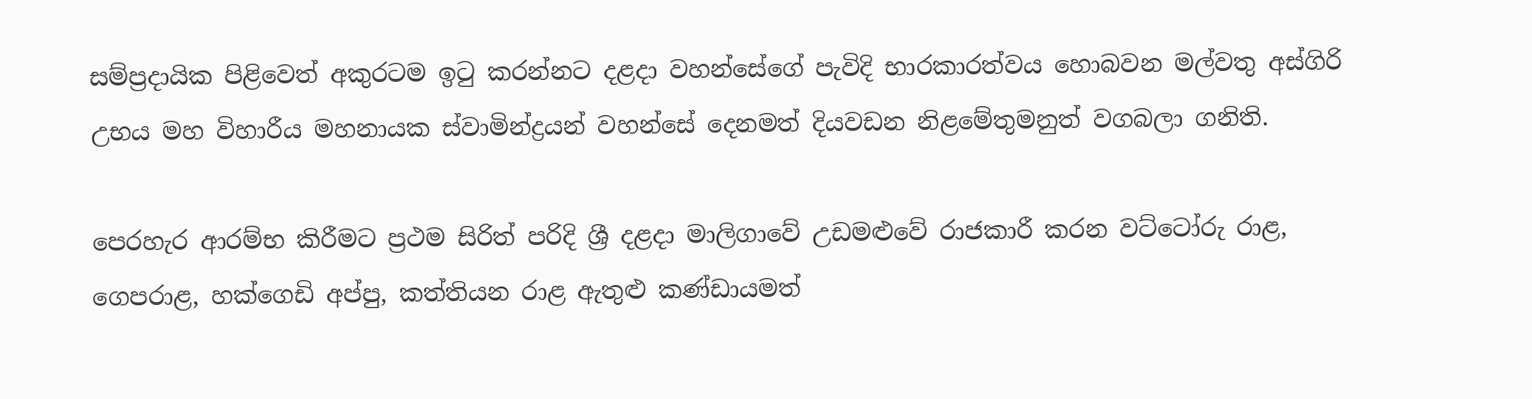සම්ප්‍රදායික පිළිවෙත් අකුරටම ඉටු කරන්නට දළදා වහන්සේගේ පැවිදි භාරකාරත්වය හොබවන මල්වතු අස්ගිරි උභය මහ විහාරීය මහනායක ස්වාමින්ද්‍රයන් වහන්සේ දෙනමත් දියවඩන නිළමේතුමනුත් වගබලා ගනිති.

පෙරහැර ආරම්භ කිරීමට ප්‍රථම සිරිත් පරිදි ශ්‍රී දළදා මාලිගාවේ උඩමළුවේ රාජකාරී කරන වට්ටෝරු රාළ, ගෙපරාළ, හක්ගෙඩි අප්පු, කත්තියන රාළ ඇතුළු කණ්ඩායමත්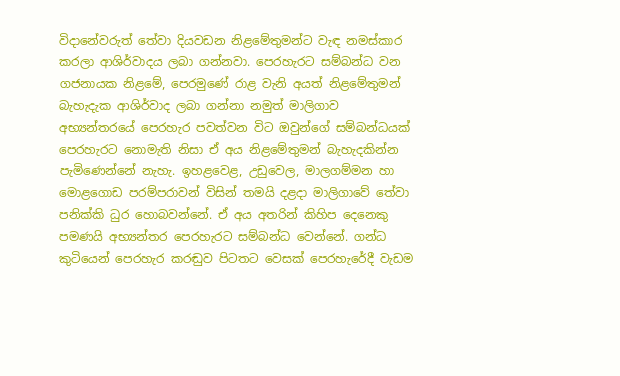විදානේවරුත් තේවා දියවඩන නිළමේතුමන්ට වැඳ නමස්කාර කරලා ආශිර්වාදය ලබා ගන්නවා. පෙරහැරට සම්බන්ධ වන ගජනායක නිළමේ, පෙරමුණේ රාළ වැනි අයත් නිළමේතුමන් බැහැදැක ආශිර්වාද ලබා ගන්නා නමුත් මාලිගාව අභ්‍යන්තරයේ පෙරහැර පවත්වන විට ඔවුන්ගේ සම්බන්ධයක් පෙරහැරට නොමැති නිසා ඒ අය නිළමේතුමන් බැහැදකින්න පැමිණෙන්නේ නැහැ. ඉහළවෙළ, උඩුවෙල, මාලගම්මන හා මොළගොඩ පරම්පරාවන් විසින් තමයි දළදා මාලිගාවේ තේවා පනික්කි ධුර හොබවන්නේ. ඒ අය අතරින් කිහිප දෙනෙකු පමණයි අභ්‍යන්තර පෙරහැරට සම්බන්ධ වෙන්නේ. ගන්ධ කුටියෙන් පෙරහැර කරඬුව පිටතට වෙසක් පෙරහැරේදී වැඩම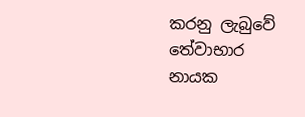කරනු ලැබුවේ තේවාභාර නායක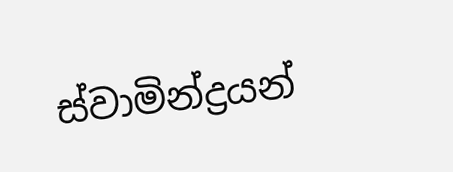ස්වාමින්ද්‍රයන්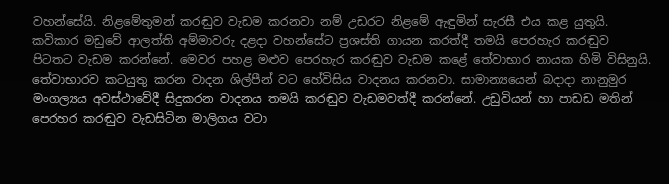වහන්සේයි. නිළමේතුමන් කරඬුව වැඩම කරනවා නම් උඩරට නිළමේ ඇඳුමින් සැරසී එය කළ යුතුයි. කවිකාර මඩුවේ ආලත්ති අම්මාවරු දළදා වහන්සේට ප්‍රශස්ති ගායන කරත්දී තමයි පෙරහැර කරඬුව පිටතට වැඩම කරන්නේ. මෙවර පහළ මළුව පෙරහැර කරඬුව වැඩම කළේ තේවාභාර නායක හිමි විසිනුයි. තේවාභාරව කටයුතු කරන වාදන ශිල්පීන් වට හේවිසිය වාදනය කරනවා. සාමාන්‍යයෙන් බදාදා නානුමුර මංගල්‍යය අවස්ථාවේදී සිදුකරන වාදනය තමයි කරඬුව වැඩමවත්දී කරන්නේ. උඩුවියන් හා පාඩඩ මතින් පෙරහර කරඬුව වැඩසිටින මාලිගය වටා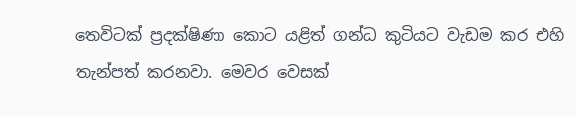තෙවිටක් ප්‍රදක්ෂිණා කොට යළිත් ගන්ධ කුටියට වැඩම කර එහි තැන්පත් කරනවා. මෙවර වෙසක්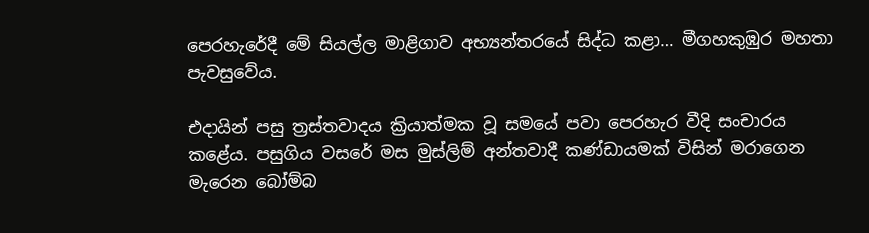පෙරහැරේදී මේ සියල්ල මාළිගාව අභ්‍යන්තරයේ සිද්ධ කළා… මීගහකුඹුර මහතා පැවසුවේය.

එදායින් පසු ත්‍රස්තවාදය ක්‍රියාත්මක වූ සමයේ පවා පෙරහැර වීදි සංචාරය කළේය. පසුගිය වසරේ මස මුස්ලිම් අන්තවාදී කණ්ඩායමක් විසින් මරාගෙන මැරෙන බෝම්බ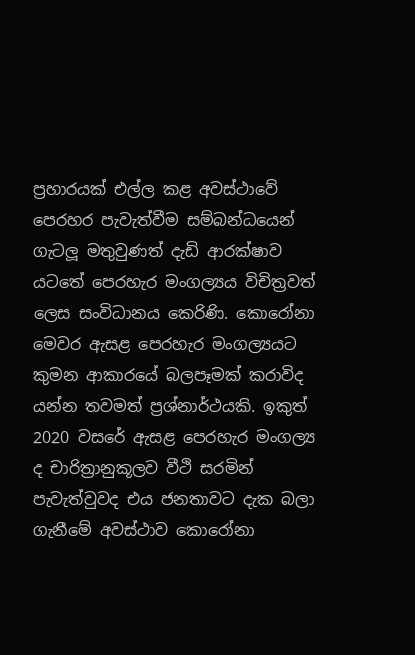ප්‍රහාරයක් එල්ල කළ අවස්ථාවේ පෙරහර පැවැත්වීම සම්බන්ධයෙන් ගැටලූ මතුවුණත් දැඩි ආරක්ෂාව යටතේ පෙරහැර මංගල්‍යය විචිත්‍රවත් ලෙස සංවිධානය කෙරිණි. කොරෝනා මෙවර ඇසළ පෙරහැර මංගල්‍යයට කුමන ආකාරයේ බලපෑමක් කරාවිද යන්න තවමත් ප්‍රශ්නාර්ථයකි. ඉකුත් 2020 වසරේ ඇසළ පෙරහැර මංගල්‍ය ද චාරිත්‍රානුකූලව වීථි සරමින් පැවැත්වුවද එය ජනතාවට දැක බලා ගැනීමේ අවස්ථාව කොරෝනා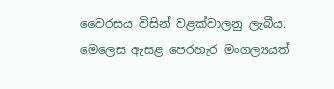වෛරසය විසින් වළක්වාලනු ලැබීය. මෙලෙස ඇසළ පෙරහැර මංගල්‍යයත්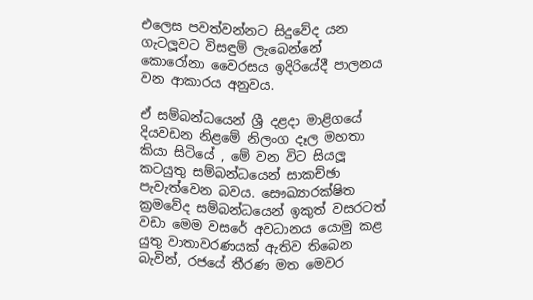එලෙස පවත්වන්නට සිදුවේද යන ගැටලූවට විසඳුම් ලැබෙන්නේ කොරෝනා වෛරසය ඉදිරියේදී පාලනය වන ආකාරය අනුවය.

ඒ සම්බන්ධයෙන් ශ්‍රී දළදා මාළිගයේ දියවඩන නිළමේ නිලංග දෑල මහතා කියා සිටියේ , මේ වන විට සියලූ කටයුතු සම්බන්ධයෙන් සාකච්ඡා පැවැත්වෙන බවය. සෞඛ්‍යාරක්ෂිත ක්‍රමවේද සම්බන්ධයෙන් ඉකුත් වසරටත් වඩා මෙම වසරේ අවධානය යොමු කළ යුතු වාතාවරණයක් ඇතිව තිබෙන බැවින්, රජයේ තීරණ මත මෙවර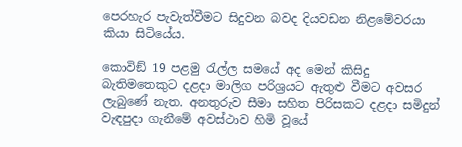පෙරහැර පැවැත්වීමට සිදුවන බවද දියවඩන නිළමේවරයා කියා සිටියේය.

කොවිඞ් 19 පළමු රැල්ල සමයේ අද මෙන් කිසිදු බැතිමතෙකුට දළදා මාලිග පරිශ්‍රයට ඇතුළු වීමට අවසර ලැබුණේ නැත. අනතුරුව සීමා සහිත පිරිසකට දළදා සමිදුන් වැඳපුදා ගැනීමේ අවස්ථාව හිමි වූයේ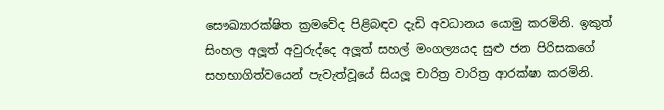සෞඛ්‍යාරක්ෂිත ක්‍රමවේද පිළිබඳව දැඩි අවධානය යොමු කරමිනි. ඉකුත් සිංහල අලූත් අවුරුද්දෙ අලූත් සහල් මංගල්‍යයද සුළු ජන පිරිසකගේ සහභාගිත්වයෙන් පැවැත්වූයේ සියලූ චාරිත්‍ර වාරිත්‍ර ආරක්ෂා කරමිනි.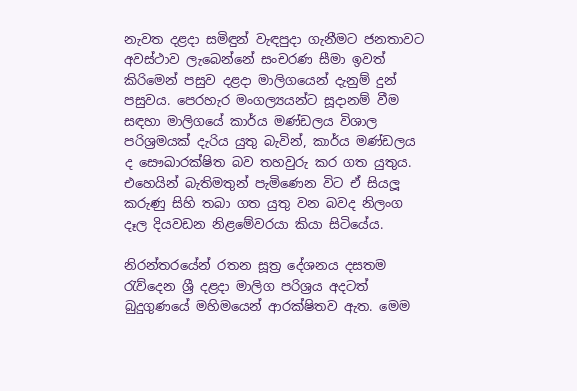නැවත දළදා සමිඳුන් වැඳපුදා ගැනීමට ජනතාවට අවස්ථාව ලැබෙන්නේ සංචරණ සීමා ඉවත් කිරිමෙන් පසුව දළදා මාලිගයෙන් දැනුම් දුන් පසුවය. පෙරහැර මංගල්‍යයන්ට සූදානම් වීම සඳහා මාලිගයේ කාර්ය මණ්ඩලය විශාල පරිශ්‍රමයක් දැරිය යුතු බැවින්, කාර්ය මණ්ඩලය ද සෞඛාරක්ෂිත බව තහවුරු කර ගත යුතුය. එහෙයින් බැතිමතුන් පැමිණෙන විට ඒ සියලූ කරුණු සිහි තබා ගත යුතු වන බවද නිලංග දෑල දියවඩන නිළමේවරයා කියා සිටියේය.

නිරන්තරයේන් රතන සූත්‍ර දේශනය දසතම රැව්දෙන ශ්‍රී දළදා මාලිග පරිශ්‍රය අදටත් බුදුගුණයේ මහිමයෙන් ආරක්ෂිතව ඇත. මෙම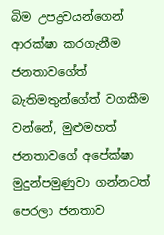බිම උපද්‍රවයන්ගෙන් ආරක්ෂා කරගැනීම ජනතාවගේත් බැතිමතුන්ගේත් වගකීම වන්නේ, මුළුමහත් ජනතාවගේ අපේක්ෂා මුදුන්පමුණුවා ගන්නටත් පෙරලා ජනතාව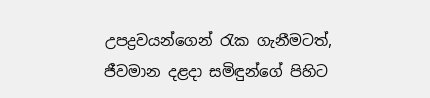උපද්‍රවයන්ගෙන් රැක ගැනීමටත්, ජීවමාන දළදා සමිඳුන්ගේ පිහිට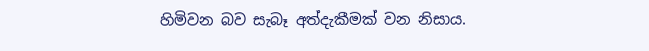හිමිවන බව සැබෑ අත්දැකීමක් වන නිසාය.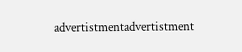advertistmentadvertistment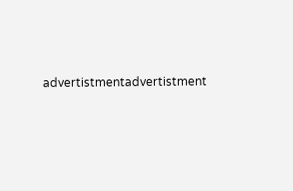advertistmentadvertistment